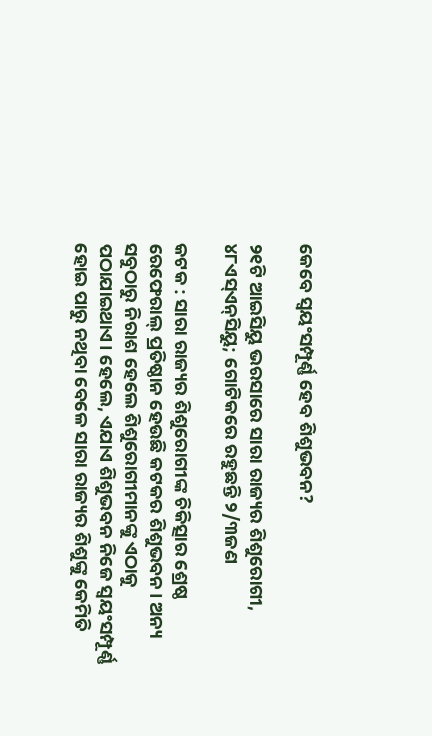କେବେ ସ୍ବୟଂସମ୍ପୂର୍ଣ୍ଣ ହେବ ଶିଶୁଭବନ?

୨୧ଟି ଆଇସିୟୁ ଭରସାରେ ସାରା ରାଜ୍ୟର ଶିଶୁରୋଗୀ, ୪୮ଏସ୍‌ଏନ୍‌ସିୟୁ; ଗୋଟିକରେ ରହୁଛନ୍ତି ୨/୩ଜଣ

କଟକ : ସାରା ରାଜ୍ୟର ଶିଶୁରୋଗୀଙ୍କ ଚିକିତ୍ସାର ଶ୍ରେଷ୍ଠ ରେଫେରାଲ୍‌ ପ୍ରତିଷ୍ଠାନ ହେଉଛି କଟକର ଶିଶୁଭବନ। ଅନ୍ୟ ସବୁଠାରୁ ନିରାଶ ହେଲେ ଶିଶୁରୋଗୀମାନଙ୍କୁ ଏଠାକୁ ପଠାଯାଇଥାଏ। ହେଲେ, ଏଯାଏ ଶିଶୁଭବନ ନିଜେ ସ୍ବୟଂସମ୍ପୂର୍ଣ୍ଣ ହୋଇ ପାରୁ ନଥିବା ବେଳେ ସାରା ରାଜ୍ୟର ଶିଶୁଙ୍କୁ କେମିତି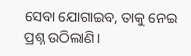ସେବା ଯୋଗାଇବ, ତାକୁ ନେଇ ପ୍ରଶ୍ନ ଉଠିଲାଣି।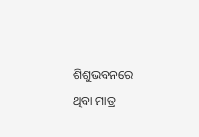ଶିଶୁଭବନରେ ଥିବା ମାତ୍ର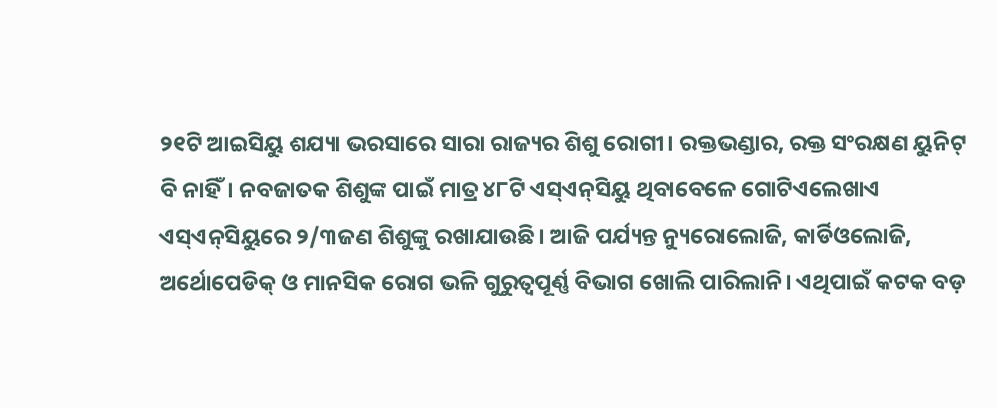୨୧ଟି ଆଇସିୟୁ ଶଯ୍ୟା ଭରସାରେ ସାରା ରାଜ୍ୟର ଶିଶୁ ରୋଗୀ। ରକ୍ତଭଣ୍ଡାର, ରକ୍ତ ସଂରକ୍ଷଣ ୟୁନିଟ୍ ବି ନାହିଁ। ନବଜାତକ ଶିଶୁଙ୍କ ପାଇଁ ମାତ୍ର ୪୮ଟି ଏସ୍‌ଏନ୍‌ସିୟୁ ଥିବାବେଳେ ଗୋଟିଏଲେଖାଏ ଏସ୍‌ଏନ୍‌ସିୟୁରେ ୨/୩ଜଣ ଶିଶୁଙ୍କୁ ରଖାଯାଉଛି। ଆଜି ପର୍ଯ୍ୟନ୍ତ ନ୍ୟୁରୋଲୋଜି, କାର୍ଡିଓଲୋଜି, ଅର୍ଥୋପେଡିକ୍‌ ଓ ମାନସିକ ରୋଗ ଭଳି ଗୁରୁତ୍ବପୂର୍ଣ୍ଣ ବିଭାଗ ଖୋଲି ପାରିଲାନି। ଏଥିପାଇଁ କଟକ ବଡ଼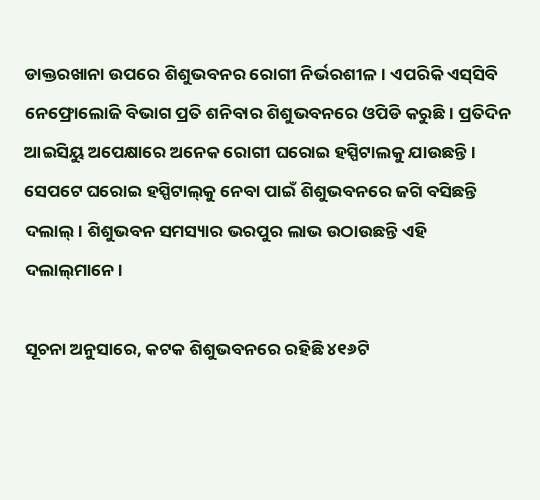ଡାକ୍ତରଖାନା ଉପରେ ଶିଶୁଭବନର ରୋଗୀ ନିର୍ଭରଶୀଳ। ଏପରିକି ଏସ୍‌ସିବି ନେଫ୍ରୋଲୋଜି ବିଭାଗ‌ ପ୍ରତି ଶନିବାର ଶିଶୁଭବନରେ ଓପିଡି କରୁଛି। ପ୍ରତିଦିନ ଆଇସିୟୁ ଅପେକ୍ଷାରେ ଅନେକ ରୋଗୀ ଘରୋଇ ହସ୍ପିଟାଲକୁ ଯାଉଛନ୍ତି। ସେପଟେ ଘରୋଇ ହସ୍ପିଟାଲ୍‌କୁ ନେବା ପାଇଁ ଶିଶୁଭବନରେ ଜଗି ବସିଛନ୍ତି ଦଲାଲ୍‌। ଶିଶୁଭବନ ସମସ୍ୟାର ଭରପୁର ଲାଭ ଉଠାଉଛନ୍ତି ଏହି ଦଲାଲ୍‌ମାନେ।

ସୂଚନା ଅନୁସାରେ, କଟକ ଶିଶୁଭବନରେ ରହିଛି ୪୧୬ଟି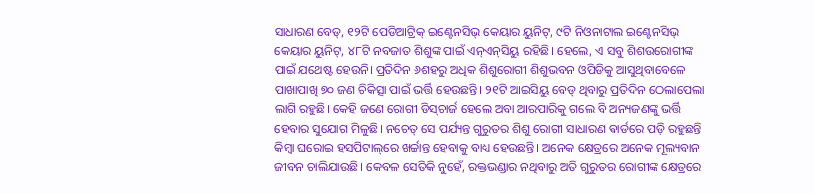ସାଧାରଣ ବେଡ୍‌, ୧୨ଟି ପେଡିଆଟ୍ରିକ୍‌ ଇଣ୍ଟେନସିଭ୍‌ କେୟାର ୟୁନିଟ୍‌, ୯ଟି ନିଓନାଟାଲ ଇଣ୍ଟେନସିଭ୍‌ କେୟାର ୟୁନିଟ୍‌, ୪୮ଟି ନବଜାତ ଶିଶୁଙ୍କ ପାଇଁ ଏନ୍‌ଏନ୍‌ସିୟୁ ରହିଛି। ହେଲେ, ଏ ସବୁ ଶିଶଉରୋଗୀଙ୍କ ପାଇଁ ଯଥେଷ୍ଟ ହେଉନି। ପ୍ରତିଦିନ ୬ଶହରୁ ଅଧିକ ଶିଶୁରୋଗୀ ଶିଶୁଭବନ ଓପିଡିକୁ ଆସୁଥିବାବେଳେ ପାଖାପାଖି ୭୦ ଜଣ ଚିକିତ୍ସା ପାଇଁ ଭର୍ତ୍ତି ହେଉଛନ୍ତି। ୨୧ଟି ଆଇସିୟୁ ବେଡ୍‌ ଥିବାରୁ ପ୍ରତିଦିନ ଠେଲାପେଲା ଲାଗି ରହୁଛି। କେହି ଜଣେ ରୋଗୀ ଡିସ୍‌ଚାର୍ଜ ହେଲେ ଅବା ଆରପାରିକୁ ଗଲେ ବି ଅନ୍ୟଜଣଙ୍କୁ ଭର୍ତ୍ତି ହେବାର ସୁଯୋଗ ମିଳୁଛି। ନଚେତ୍‌ ସେ ପର୍ଯ୍ୟନ୍ତ ଗୁରୁତର ଶିଶୁ ରୋଗୀ ସାଧାରଣ ଵାର୍ଡରେ ପଡ଼ି ରହୁଛନ୍ତି କିମ୍ବା ଘରୋଇ ହସପିଟାଲ୍‌ରେ ଖର୍ଚ୍ଚାନ୍ତ ହେବାକୁ ବାଧ୍ୟ ହେଉଛନ୍ତି। ଅନେକ କ୍ଷେତ୍ରରେ ଅନେକ ମୂଲ୍ୟବାନ ଜୀବନ ଚାଲିଯାଉଛି। କେବଳ ସେତିକି ନୁହେଁ, ରକ୍ତଭଣ୍ଡାର ନଥିବାରୁ ଅତି ଗୁରୁତର ରୋଗୀଙ୍କ କ୍ଷେତ୍ରରେ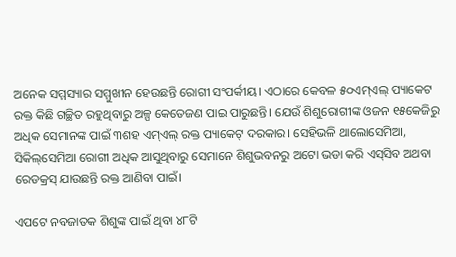ଅନେକ ସମ୍ମସ୍ୟାର ସମ୍ମୁଖୀନ ହେଉଛନ୍ତି ରୋଗୀ ସଂପର୍କୀୟ। ଏଠାରେ କେବଳ ୫୦ଏମ୍‌ଏଲ୍‌ ପ୍ୟାକେଟ ରକ୍ତ କିଛି ଗଚ୍ଛିତ ରହୁଥିବାରୁ ଅଳ୍ପ କେତେଜଣ ପାଇ ପାରୁଛନ୍ତି। ଯେଉଁ ଶିଶୁରୋଗୀଙ୍କ ଓଜନ ୧୫କେଜିରୁ ଅଧିକ ସେମାନଙ୍କ ପାଇଁ ୩ଶହ ଏମ୍‌ଏଲ୍‌ ରକ୍ତ ପ୍ୟାକେଟ୍‌ ଦରକାର। ସେହିଭଳି ଥାଲୋସେମିଆ, ସିକିଲ୍‌ସେମିଆ ରୋଗୀ ଅଧିକ ଆସୁଥିବାରୁ ସେମାନେ ଶିଶୁଭବନରୁ ଅଟୋ ଭଡା କରି ଏସ୍‌ସିବ ଅଥବା ରେଡକ୍ରସ୍‌ ଯାଉଛନ୍ତି ରକ୍ତ ଆଣିବା ପାଇଁ।

ଏପଟେ ନବଜାତକ ଶିଶୁଙ୍କ ପାଇଁ ଥିବା ୪୮ଟି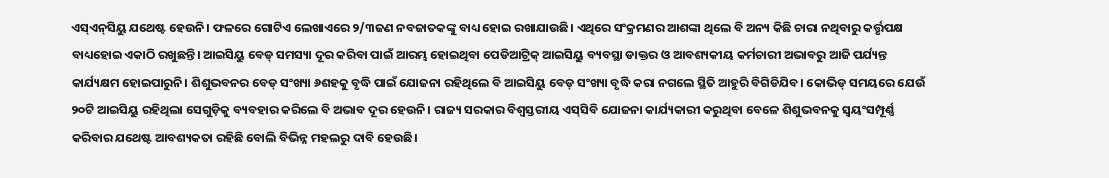ଏସ୍‌ଏନ୍‌ସିୟୁ ଯଥେଷ୍ଟ ହେଉନି। ଫଳରେ ଗୋଟିଏ ଲେଖାଏରେ ୨/୩ଜଣ ନବଜାତକଙ୍କୁ ବାଧ୍ୟ ହୋଇ ରଖାଯାଉଛି। ଏଥିରେ ସଂକ୍ରମଣର ଆଶଙ୍କା ଥିଲେ ବି ଅନ୍ୟ କିଛି ଚାରା ନଥିବାରୁ କର୍ତ୍ତୃପକ୍ଷ ବାଧ୍ୟହୋଇ ଏକାଠି ରଖୁଛନ୍ତି। ଆଇସିୟୁ ବେଡ୍ ସମସ୍ୟା ଦୂର କରିବା ପାଇଁ ଆରମ୍ଭ ହୋଇଥିବା ପେଡିଆଟ୍ରିକ୍ ଆଇସିୟୁ ବ୍ୟବସ୍ଥା ଡାକ୍ତର ଓ ଆବଶ୍ୟକୀୟ କର୍ମଚାରୀ ଅଭାବରୁ ଆଜି ପର୍ଯ୍ୟନ୍ତ କାର୍ଯ୍ୟକ୍ଷମ ହୋଇପାରୁନି। ଶିଶୁଭବନର ବେଡ୍‌ ସଂଖ୍ୟା ୬ଶହକୁ ବୃଦ୍ଧି ପାଇଁ ଯୋଜନା ରହିଥିଲେ ବି ଆଇସିୟୁ ବେଡ୍‌ ସଂଖ୍ୟା ବୃଦ୍ଧି କରା ନଗଲେ ସ୍ଥିତି ଆହୁରି ବିଗିଡିଯିବ। କୋଭିଡ୍ ସମୟରେ ଯେଉଁ ୨୦ଟି ଆଇସିୟୁ ରହିଥିଲା ସେଗୁଡ଼ିକୁ ବ୍ୟବହାର କରିଲେ ବି ଅଭାବ ଦୂର ହେଉନି। ରାଜ୍ୟ ସରକାର ବିଶ୍ବସ୍ତରୀୟ ଏସ୍‌ସିବି ଯୋଜନା କାର୍ଯ୍ୟକାରୀ କରୁଥିବା ବେଳେ ଶିଶୁଭବନକୁ ସ୍ବୟଂସମ୍ପୂର୍ଣ୍ଣ କରିବାର ଯଥେଷ୍ଟ ଆବଶ୍ୟକତା ରହିଛି ବୋଲି ବିଭିନ୍ନ ମହଲରୁ ଦାବି ହେଉଛି।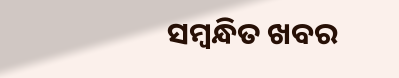ସମ୍ବନ୍ଧିତ ଖବର